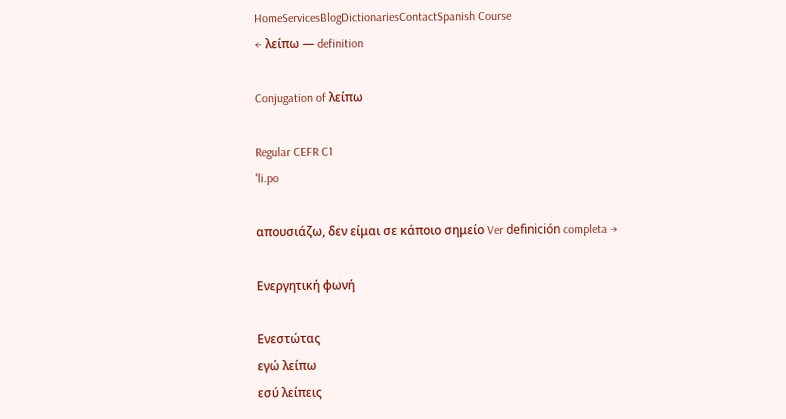HomeServicesBlogDictionariesContactSpanish Course
← λείπω — definition

Conjugation of λείπω

Regular CEFR C1
ˈli.po

απουσιάζω, δεν είμαι σε κάποιο σημείο Ver definición completa →

Ενεργητική φωνή

Ενεστώτας
εγώ λείπω
εσύ λείπεις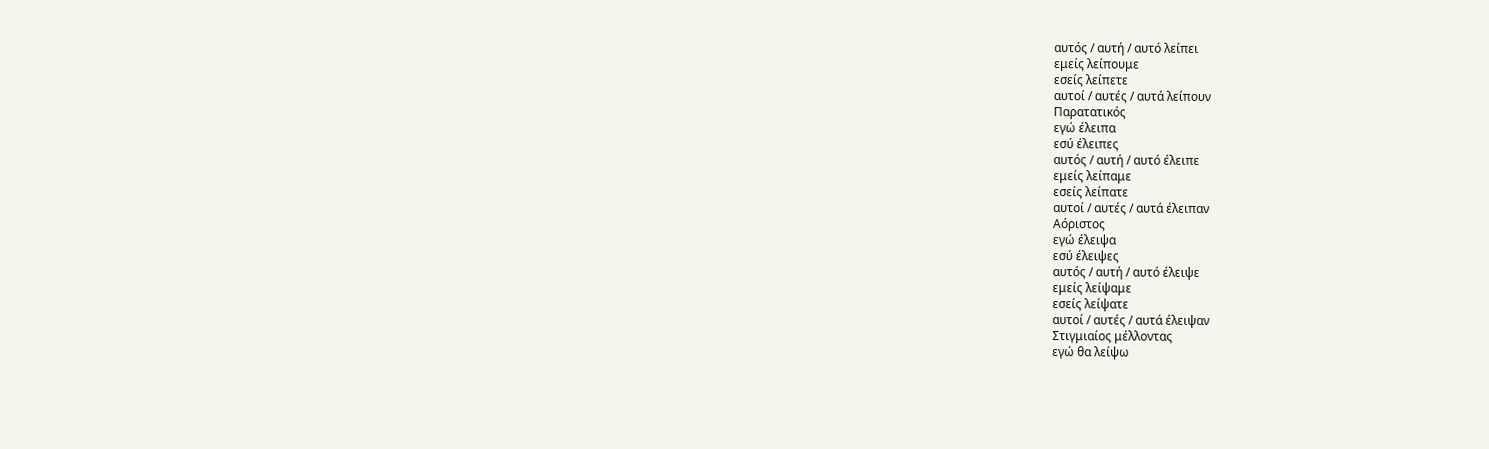αυτός / αυτή / αυτό λείπει
εμείς λείπουμε
εσείς λείπετε
αυτοί / αυτές / αυτά λείπουν
Παρατατικός
εγώ έλειπα
εσύ έλειπες
αυτός / αυτή / αυτό έλειπε
εμείς λείπαμε
εσείς λείπατε
αυτοί / αυτές / αυτά έλειπαν
Αόριστος
εγώ έλειψα
εσύ έλειψες
αυτός / αυτή / αυτό έλειψε
εμείς λείψαμε
εσείς λείψατε
αυτοί / αυτές / αυτά έλειψαν
Στιγμιαίος μέλλοντας
εγώ θα λείψω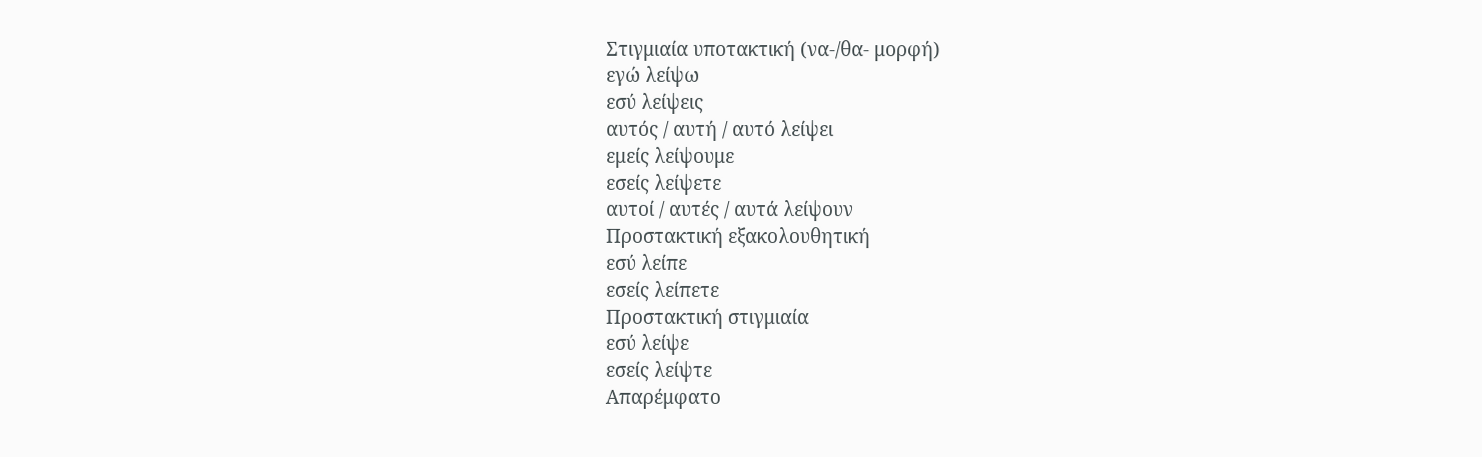Στιγμιαία υποτακτική (να-/θα- μορφή)
εγώ λείψω
εσύ λείψεις
αυτός / αυτή / αυτό λείψει
εμείς λείψουμε
εσείς λείψετε
αυτοί / αυτές / αυτά λείψουν
Προστακτική εξακολουθητική
εσύ λείπε
εσείς λείπετε
Προστακτική στιγμιαία
εσύ λείψε
εσείς λείψτε
Απαρέμφατο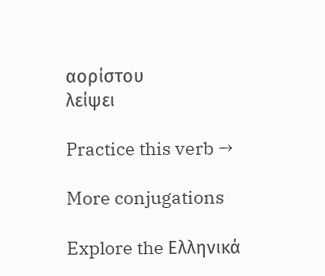αορίστου
λείψει

Practice this verb →

More conjugations

Explore the Ελληνικά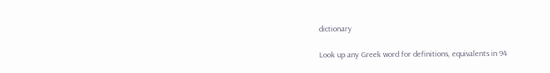dictionary

Look up any Greek word for definitions, equivalents in 94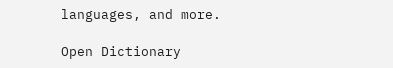languages, and more.

Open Dictionary